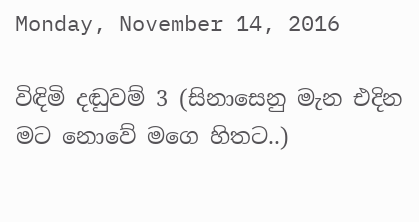Monday, November 14, 2016

විඳිමි දඬුවම් 3 (සිනාසෙනු මැන එදින මට නොවේ මගෙ හිතට..)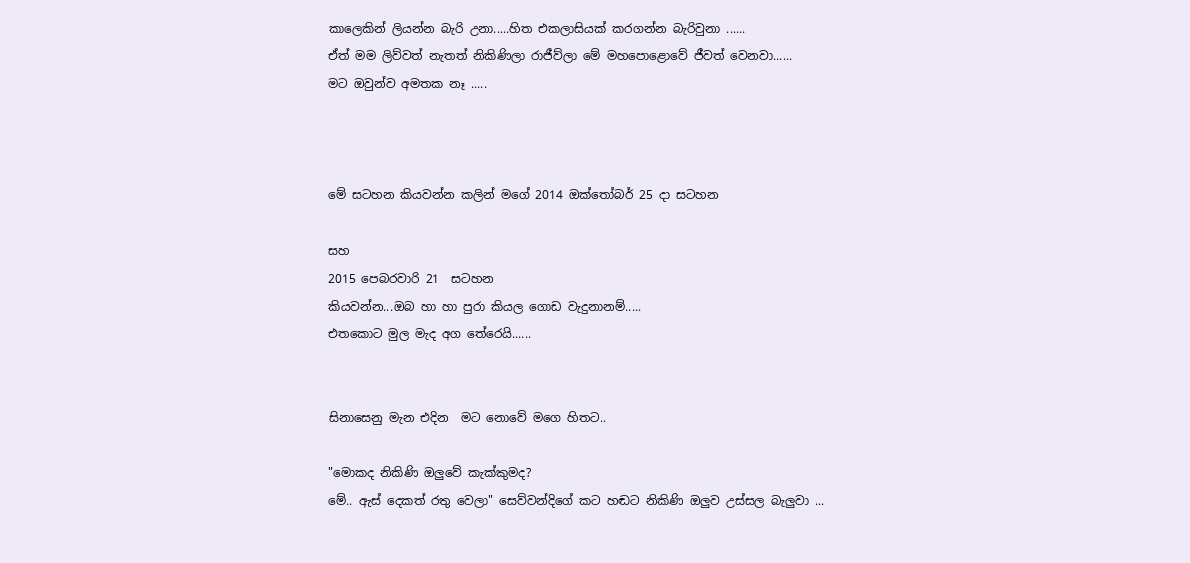කාලෙකින් ලියන්න බැරි උනා.....හිත එකලාසියක් කරගන්න බැරිවුනා ......
ඒත් මම ලිව්වත් නැතත් නිකිණිලා රාජීව්ලා මේ මහපොළොවේ ජීවත් වෙනවා......
මට ඔවුන්ව අමතක නෑ .....



මේ සටහන කියවන්න කලින් මගේ 2014 ඔක්තෝබර් 25 දා සටහන

සහ
2015 පෙබරවාරි 21  සටහන
කියවන්න...ඔබ හා හා පුරා කියල ගොඩ වැදුනානම්.....
එතකොට මුල මැද අග තේරෙයි......


සිනාසෙනු මැන එදින  මට නොවේ මගෙ හිතට..

"මොකද නිකිණි ඔලුවේ කැක්කුමද?
මේ.. ඇස් දෙකත් රතු වෙලා" සෙව්වන්දිගේ කට හඬට නිකිණි ඔලුව උස්සල බැලුවා ...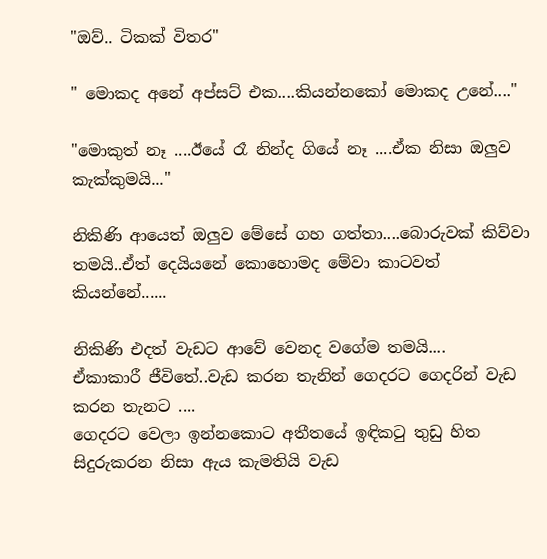"ඔව්.. ටිකක් විතර"

" මොකද අනේ අප්සට් එක....කියන්නකෝ මොකද උනේ...."

"මොකුත් නෑ ....ඊයේ රෑ නින්ද ගියේ නෑ ....ඒක නිසා ඔලුව කැක්කුමයි..."

නිකිණි ආයෙත් ඔලුව මේසේ ගහ ගත්තා....බොරුවක් කිව්වා තමයි..ඒත් දෙයියනේ කොහොමද මේවා කාටවත් කියන්නේ......

නිකිණි එදත් වැඩට ආවේ වෙනද වගේම තමයි....
ඒකාකාරී ජීවිතේ..වැඩ කරන තැනින් ගෙදරට ගෙදරින් වැඩ කරන තැනට ....
ගෙදරට වෙලා ඉන්නකොට අතීතයේ ඉඳිකටු තුඩු හිත සිදුරුකරන නිසා ඇය කැමතියි වැඩ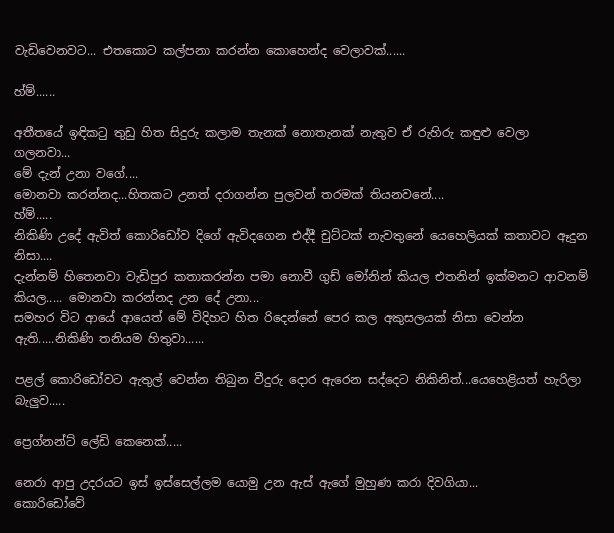වැඩිවෙනවට... එතකොට කල්පනා කරන්න කොහෙන්ද වෙලාවක්......

හ්ම්......

අතීතයේ ඉඳිකටු තුඩු හිත සිදුරු කලාම තැනක් නොතැනක් නැතුව ඒ රුහිරු කඳුළු වෙලා ගලනවා...
මේ දැන් උනා වගේ....
මොනවා කරන්නද...හිතකට උනත් දරාගන්න පුලවන් තරමක් තියනවනේ....
හ්ම්.....
නිකිණි උදේ ඇවිත් කොරිඩෝව දිගේ ඇවිදගෙන එද්දී චුට්ටක් නැවතුනේ යෙහෙලියක් කතාවට ඈදුන නිසා....
දැන්නම් හිතෙනවා වැඩිපුර කතාකරන්න පමා නොවී ගුඩ් මෝනින් කියල එතනින් ඉක්මනට ආවනම් කියල..... මොනවා කරන්නද උන දේ උනා...
සමහර විට ආයේ ආයෙත් මේ විදිහට හිත රිදෙන්නේ පෙර කල අකුසලයක් නිසා වෙන්න ඇති.....නිකිණි තනියම හිතුවා......

පළල් කොරිඩෝවට ඇතුල් වෙන්න තිබුන වීදුරු දොර ඇරෙන සද්දෙට නිකිනිත්...යෙහෙළියත් හැරිලා බැලුව.....

ප්‍රෙග්නන්ට් ලේඩි කෙනෙක්.....

නෙරා ආපු උදරයට ඉස් ඉස්සෙල්ලම යොමු උන ඇස් ඇගේ මුහුණ කරා දිවගියා...
කොරිඩෝවේ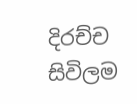දිරච්ච සිවිලම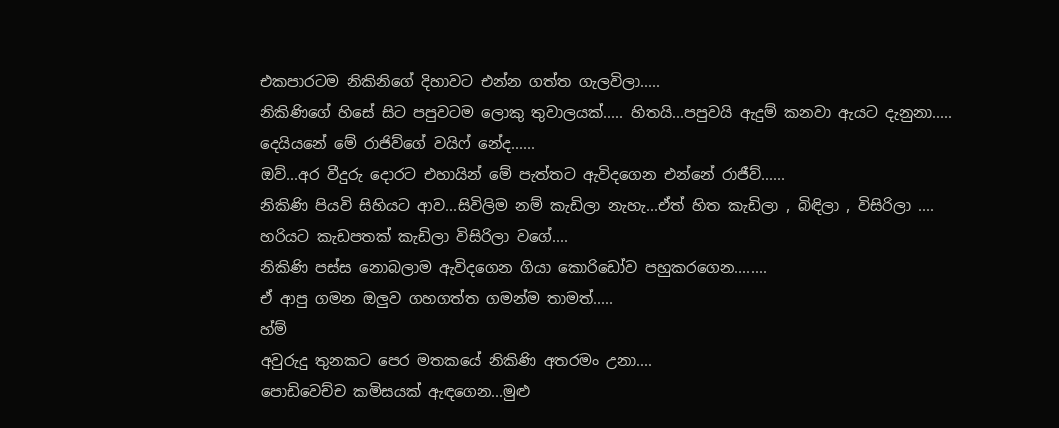එකපාරටම නිකිනිගේ දිහාවට එන්න ගත්ත ගැලවිලා.....
නිකිණිගේ හිසේ සිට පපුවටම ලොකු තුවාලයක්..... හිතයි...පපුවයි ඇදුම් කනවා ඇයට දැනුනා.....
දෙයියනේ මේ රාජිව්ගේ වයිෆ් නේද......
ඔව්...අර වීදුරු දොරට එහායින් මේ පැත්තට ඇවිදගෙන එන්නේ රාජීව්......
නිකිණි පියවි සිහියට ආව...සිවිලිම නම් කැඩිලා නැහැ...ඒත් හිත කැඩිලා , බිඳිලා , විසිරිලා ....
හරියට කැඩපතක් කැඩිලා විසිරිලා වගේ....
නිකිණි පස්ස නොබලාම ඇවිදගෙන ගියා කොරිඩෝව පහුකරගෙන........
ඒ ආපු ගමන ඔලුව ගහගත්ත ගමන්ම තාමත්.....
හ්ම්
අවුරුදු තුනකට පෙර මතකයේ නිකිණි අතරමං උනා....
පොඩිවෙච්ච කමිසයක් ඇඳගෙන...මුළු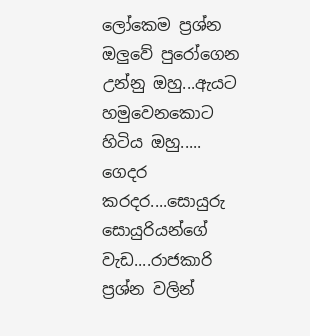ලෝකෙම ප්‍රශ්න ඔලුවේ පුරෝගෙන උන්නු ඔහු...ඇයට හමුවෙනකොට හිටිය ඔහු.....
ගෙදර කරදර....සොයුරු සොයුරියන්ගේ වැඩ....රාජකාරි ප්‍රශ්න වලින්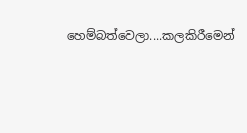හෙම්බත්වෙලා....කලකිරීමෙන්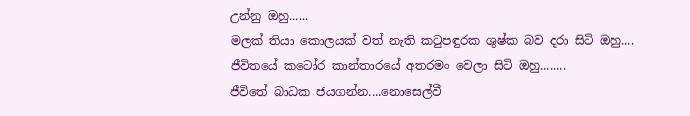උන්නු ඔහු......
මලක් තියා කොලයක් වත් නැති කටුපඳුරක ශුෂ්ක බව දරා සිටි ඔහු....
ජීවිතයේ කටෝර කාන්තාරයේ අතරමං වෙලා සිටි ඔහු........
ජීවිතේ බාධක ජයගන්න....නොසෙල්වී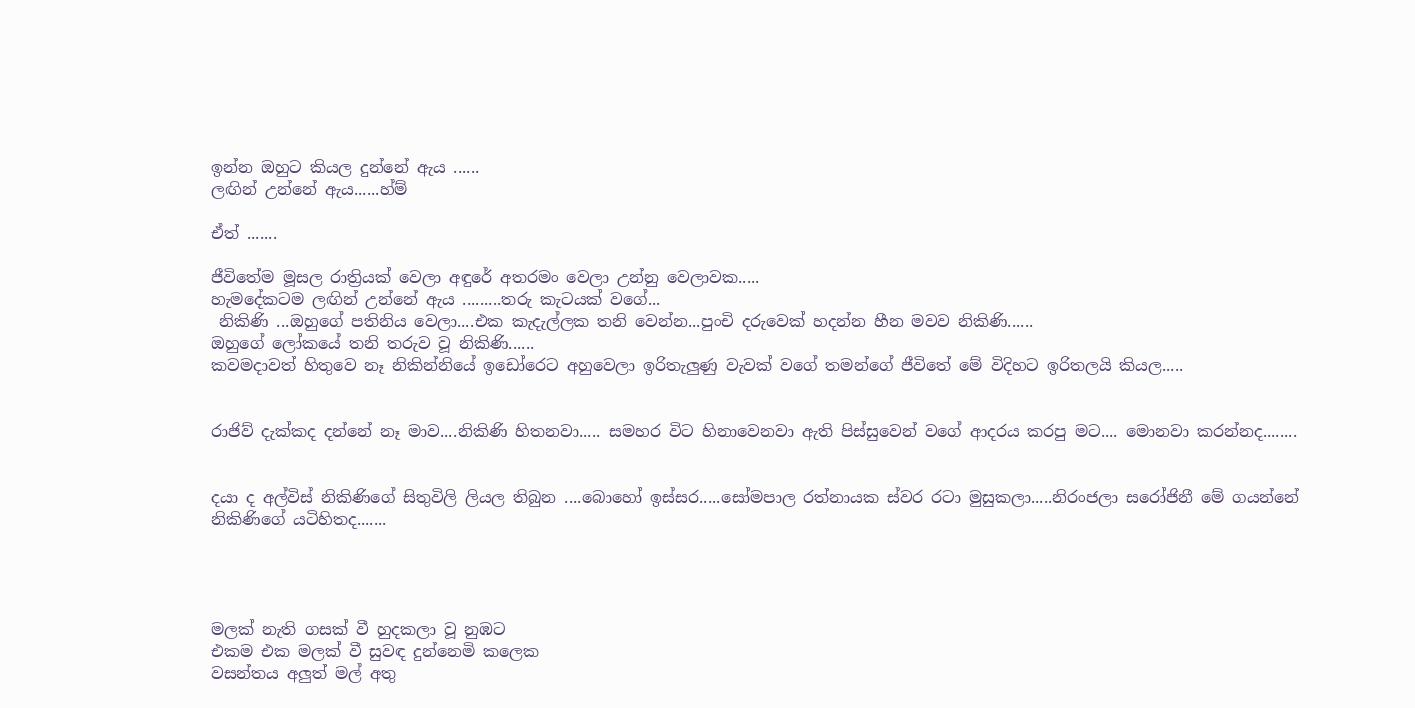ඉන්න ඔහුට කියල දුන්නේ ඇය ......
ලඟින් උන්නේ ඇය......හ්ම්

ඒත් .......

ජීවිතේම මූසල රාත්‍රියක් වෙලා අඳුරේ අතරමං වෙලා උන්නු වෙලාවක.....
හැමදේකටම ලඟින් උන්නේ ඇය .........තරු කැටයක් වගේ...
 නිකිණි ...ඔහුගේ පතිනිය වෙලා....එක කැදැල්ලක තනි වෙන්න...පුංචි දරුවෙක් හදන්න හීන මවව නිකිණි......
ඔහුගේ ලෝකයේ තනි තරුව වූ නිකිණි......
කවමදාවත් හිතුවෙ නෑ නිකින්නියේ ඉඩෝරෙට අහුවෙලා ඉරිතැලුණු වැවක් වගේ තමන්ගේ ජීවිතේ මේ විදිහට ඉරිතලයි කියල.....


රාජිව් දැක්කද දන්නේ නෑ මාව....නිකිණි හිතනවා..... සමහර විට හිනාවෙනවා ඇති පිස්සුවෙන් වගේ ආදරය කරපු මට.... මොනවා කරන්නද........


දයා ද අල්විස් නිකිණිගේ සිතුවිලි ලියල තිබුන ....බොහෝ ඉස්සර.....සෝමපාල රත්නායක ස්වර රටා මුසුකලා.....නිරංජලා සරෝජිනී මේ ගයන්නේ නිකිණිගේ යටිහිතද.......




මලක් නැති ගසක් වී හුදකලා වූ නුඹට
එකම එක මලක් වී සුවඳ දුන්නෙමි කලෙක
වසන්තය අලුත් මල් අතු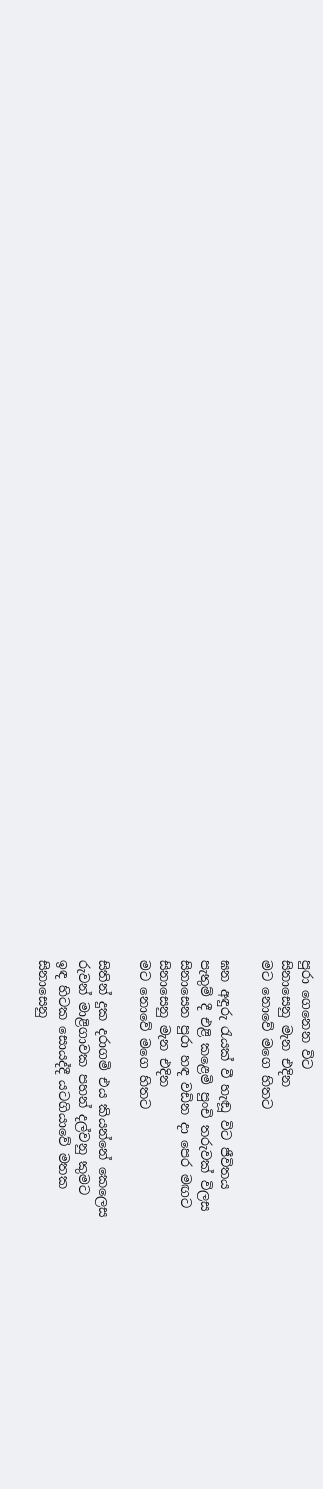පුරා ගෙනෙන විට
සිනාසෙනු මැන එදින
මට නොවේ මගෙ හිතට

ඝන අඳුරු රැයක් වී හැඬූ විට ජීවිතය
පැතුම් දී එළි කළෙමි පුංචි තරුවක් විලස
සිනාසෙන පුරා හඳ වඩින දා පෙර මඟට
සිනාසෙනු මැන එදින
මට නොවේ මගෙ හිතට

සිතින් දුක දරාගමි එය කියන්නේ කෙලෙස
රුවන් මාළිගාවක පහන් දල්වනු කුමට
ඉඳ හිටක සොයද්දී යටගියාවේ මතක
සිනාසෙනු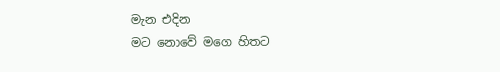මැන එදින
මට නොවේ මගෙ හිතට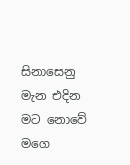සිනාසෙනු මැන එදින
මට නොවේ මගෙ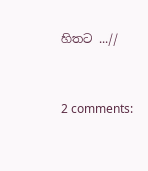හිතට ...//


2 comments: